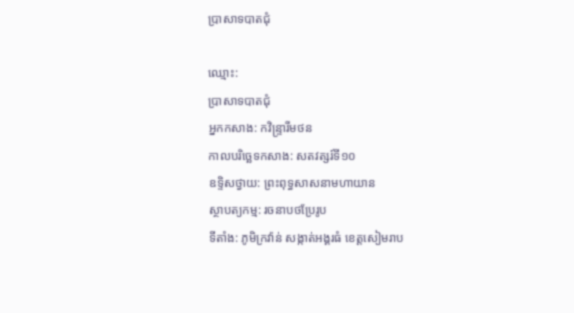ប្រាសាទបាតជុំ

ឈ្មោះ:
ប្រាសាទបាតជុំ
អ្នកកសាង: កវិន្រ្ទារីមថន
កាលបរិច្ឆេទកសាង: សតវត្សរ៍ទី១០
ឧទ្ទិសថ្វាយ: ព្រះពុទ្ធសាសនាមហាយាន
ស្ថាបត្យកម្ម: រចនាបថប្រែរូប
ទីតាំង: ភូមិក្រវ៉ាន់ សង្កាត់អង្គរធំ ខេត្តសៀមរាប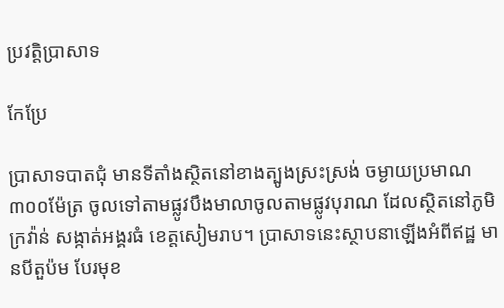ប្រវត្តិប្រាសាទ

កែប្រែ

ប្រាសាទបាតជុំ មានទីតាំងស្ថិតនៅខាងត្បូងស្រះស្រង់ ចម្ងាយប្រមាណ ៣០០ម៉ែត្រ ចូលទៅតាមផ្លូវបឹងមាលាចូលតាមផ្លូវបុរាណ ដែលស្ថិតនៅភូមិក្រវ៉ាន់ សង្កាត់អង្គរធំ ខេត្តសៀមរាប។ ប្រាសាទនេះស្ថាបនាឡើងអំពីឥដ្ឋ មានបីតួប៉ម បែរមុខ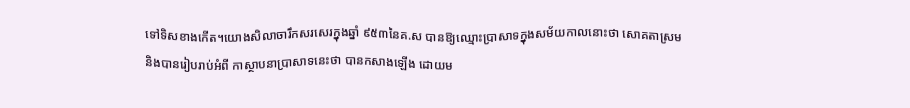ទៅទិសខាងកើត។យោងសិលាចារឹកសរសេរក្នុងឆ្នាំ ៩៥៣នៃគ.ស បានឱ្យឈ្មោះប្រាសាទក្នុងសម័យកាលនោះថា សោគតាស្រម និងបានរៀបរាប់អំពី កាស្ថាបនាប្រាសាទនេះថា បានកសាងឡើង ដោយម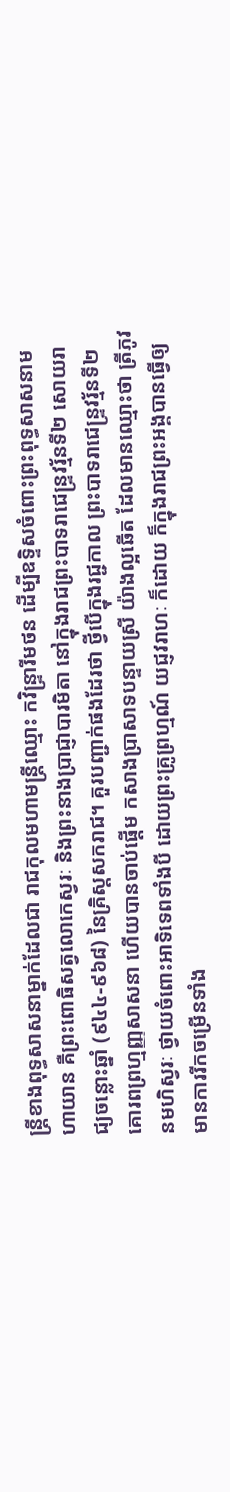ន្រ្តីខាងពុទ្ធសាសនាម្នាក់ដែលជា រាជកុលមហាមន្ត្រីឈ្មោះ កវិន្រ្ទារីមថន ដើម្បីឧទ្ទិសចំពោះព្រះពុទ្ធសាសនាមហាយាន គឺព្រះពោធិសត្វលោកេស្វរៈ និងព្រះនាងប្រាជ្ញាបារមិតា នៅក្នុងរាជព្រះបាទរាជេន្ទ្រវរ្ម័នទី២ សោយរាជ្យចន្លោះឆ្នាំ (៩៤៤-៩៦៨) នៃគ្រិស្តសករាជ។ គួរបញ្ជាក់ផងដែរថា ថ្វីបើក្នុងរជ្ជកាល ព្រះបាទរាជេន្ទ្រវរ្ម័នទី២ គោរពព្រហ្មញ្ញសាសនា ហើយបានចាប់ផ្តើម កសាងប្រាសាទបន្ទាយស្រី យ៉ាងល្អឆើត ដែលមានឈ្មោះថា ត្រីភូវនមហិស្វរៈ ថ្វាយចំពោះអាទិទេពទាំងបី ដោយព្រះគ្រូព្រហ្មណ៍ យជ្ញវរាហៈ ក៏ដោយ ក៏ក្នុងរាជព្រះអង្គបានធ្វើឲ្យមានការរីកចម្រើនទាំង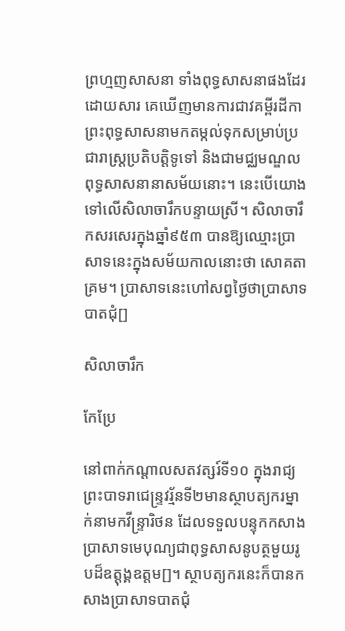ព្រហ្មញសាសនា ទាំងពុទ្ធសាសនាផងដែរ ដោយសារ គេឃើញមានការជាវគម្ពីរដីកាព្រះពុទ្ធសាសនាមកតម្កល់ទុកសម្រាប់ប្រជារាស្ត្រប្រតិបត្តិទូទៅ និងជាមជ្ឈមណ្ឌលពុទ្ធសាសនានាសម័យនោះ។ នេះបើយោង ទៅលើសិលាចារឹកបន្ទាយស្រី។ សិលាចារឹកសរសេរក្នុងឆ្នាំ៩៥៣ បានឱ្យឈ្មោះប្រាសាទនេះក្នុងសម័យកាលនោះថា សោគតាគ្រម។ ប្រាសាទនេះហៅសព្វថ្ងៃថាប្រាសាទបាតជុំ[]

សិលាចារឹក

កែប្រែ

នៅពាក់កណ្តាលសតវត្សរ៍ទី១០ ក្នុងរាជ្យ ព្រះបាទរាជេន្ទ្រវរ្ម័នទី២មានស្ថាបត្យករម្នាក់នាមកវីន្ទ្រារិថន ដែលទទួលបន្ទុកកសាងប្រាសាទមេបុណ្យជាពុទ្ធសាសនូបត្ថមួយរូបដ៏ឧត្តុង្គឧត្តម[]។ ស្ថាបត្យករនេះក៏បានកសាងប្រាសាទបាតជុំ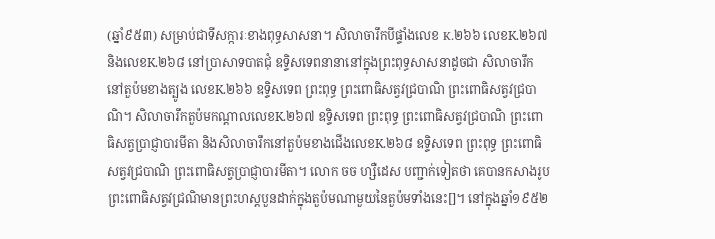(ឆ្នាំ៩៥៣) សម្រាប់ជាទីសក្ការៈខាងពុទ្ធសាសនា។ សិលាចារឹកបីផ្ទាំងលេខ K.២៦៦ លេខK.២៦៧ និងលេខK.២៦៨ នៅប្រាសាទបាតជុំ ឧទ្ទិសទេពនានានៅក្នុងព្រះពុទ្ធសាសនាដូចជា សិលាចារឹកនៅតួប៉មខាងត្បូង លេខK.២៦៦ ឧទ្ទិសទេព ព្រះពុទ្ធ ព្រះពោធិសត្វវជ្របាណិ ព្រះពោធិសត្វវជ្របាណិ។ សិលាចារឹកតួប៉មកណ្តាលលេខK.២៦៧ ឧទ្ទិសទេព ព្រះពុទ្ធ ព្រះពោធិសត្វវជ្របាណិ ព្រះពោធិសត្វប្រាជ្ញាបារមីតា និងសិលាចារឹកនៅតួប៉មខាងជើងលេខK.២៦៨ ឧទ្ទិសទេព ព្រះពុទ្ធ ព្រះពោធិសត្វវជ្របាណិ ព្រះពោធិសត្វប្រាជ្ញាបារមីតា។ លោក ចច ហ្សឺដេស បញ្ជាក់ទៀតថា គេបានកសាងរូបព្រះពោធិសត្វវជ្រណិមានព្រះហស្តបួនដាក់ក្នុងតួប៉មណាមួយនៃតួប៉មទាំងនេះ[]។ នៅក្នុងឆ្នាំ១៩៥២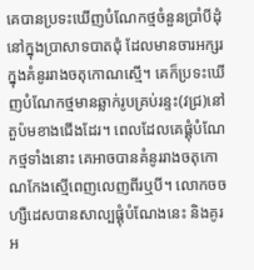គេបានប្រទះឃើញបំណែកថ្មចំនួនប្រាំបីដុំនៅក្នុងប្រាសាទបាតជុំ ដែលមានចារអក្សរក្នុងគំនូររាងចតុកោណស្មើ។ គេក៏ប្រទះឃើញបំណែកថ្មមានឆ្លាក់រូបគ្រប់រន្ទះ(វជ្រ)នៅតួប៉មខាងជើងដែរ។ ពេលដែលគេផ្គុំបំណែកថ្មទាំងនោះ គេអាចបានគំនូររាងចតុកោណកែងស្មើពេញលេញពីរឬបី។ លោកចច ហ្សឺដេសបានសាល្បផ្គុំបំណែងនេះ និងគូរអ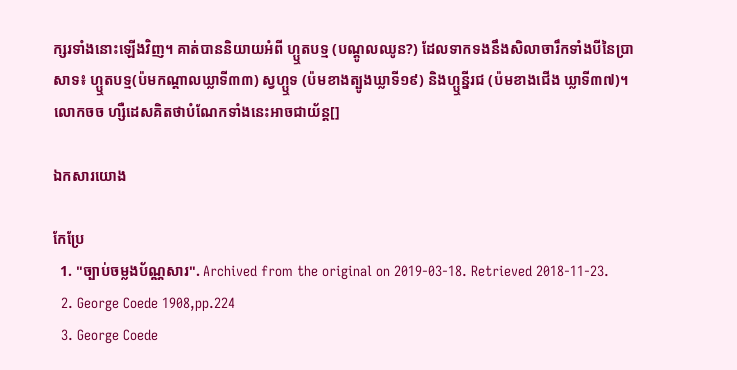ក្សរទាំងនោះឡើងវិញ។ គាត់បាននិយាយអំពី ហ្ឬតបទ្ម (បណ្តូលឈូន?) ដែលទាកទងនឹងសិលាចារឹកទាំងបីនៃប្រាសាទ៖ ហ្ឬតបទ្ម(ប៉មកណ្តាលឃ្លាទី៣៣) ស្វហ្ឬទ (ប៉មខាងត្បូងឃ្លាទី១៩) និងហ្ឬន្នីរជ (ប៉មខាងជើង ឃ្លាទី៣៧)។ លោកចច ហ្សឺដេសគិតថាបំណែកទាំងនេះអាចជាយ័ន្ត[]

ឯកសារយោង

កែប្រែ
  1. "ច្បាប់ចម្លងប័ណ្ណសារ". Archived from the original on 2019-03-18. Retrieved 2018-11-23.
  2. George Coede 1908,pp.224
  3. George Coede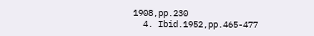1908,pp.230
  4. Ibid.1952,pp.465-477